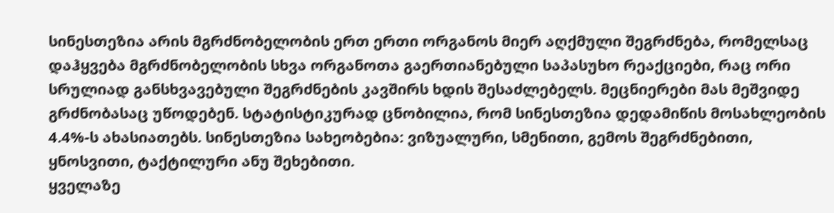სინესთეზია არის მგრძნობელობის ერთ ერთი ორგანოს მიერ აღქმული შეგრძნება, რომელსაც დაჰყვება მგრძნობელობის სხვა ორგანოთა გაერთიანებული საპასუხო რეაქციები, რაც ორი სრულიად განსხვავებული შეგრძნების კავშირს ხდის შესაძლებელს. მეცნიერები მას მეშვიდე გრძნობასაც უწოდებენ. სტატისტიკურად ცნობილია, რომ სინესთეზია დედამიწის მოსახლეობის 4.4%-ს ახასიათებს. სინესთეზია სახეობებია: ვიზუალური, სმენითი, გემოს შეგრძნებითი, ყნოსვითი, ტაქტილური ანუ შეხებითი.
ყველაზე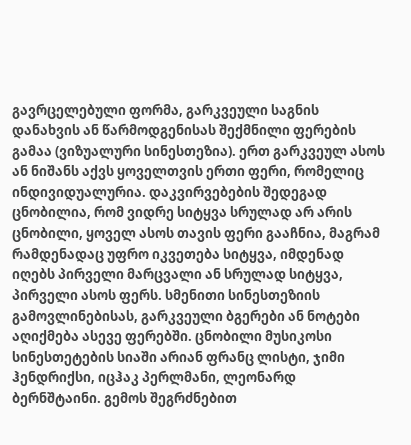გავრცელებული ფორმა, გარკვეული საგნის დანახვის ან წარმოდგენისას შექმნილი ფერების გამაა (ვიზუალური სინესთეზია). ერთ გარკვეულ ასოს ან ნიშანს აქვს ყოველთვის ერთი ფერი, რომელიც ინდივიდუალურია. დაკვირვებების შედეგად ცნობილია, რომ ვიდრე სიტყვა სრულად არ არის ცნობილი, ყოველ ასოს თავის ფერი გააჩნია, მაგრამ რამდენადაც უფრო იკვეთება სიტყვა, იმდენად იღებს პირველი მარცვალი ან სრულად სიტყვა, პირველი ასოს ფერს. სმენითი სინესთეზიის გამოვლინებისას, გარკვეული ბგერები ან ნოტები აღიქმება ასევე ფერებში. ცნობილი მუსიკოსი სინესთეტების სიაში არიან ფრანც ლისტი, ჯიმი ჰენდრიქსი, იცჰაკ პერლმანი, ლეონარდ ბერნშტაინი. გემოს შეგრძნებით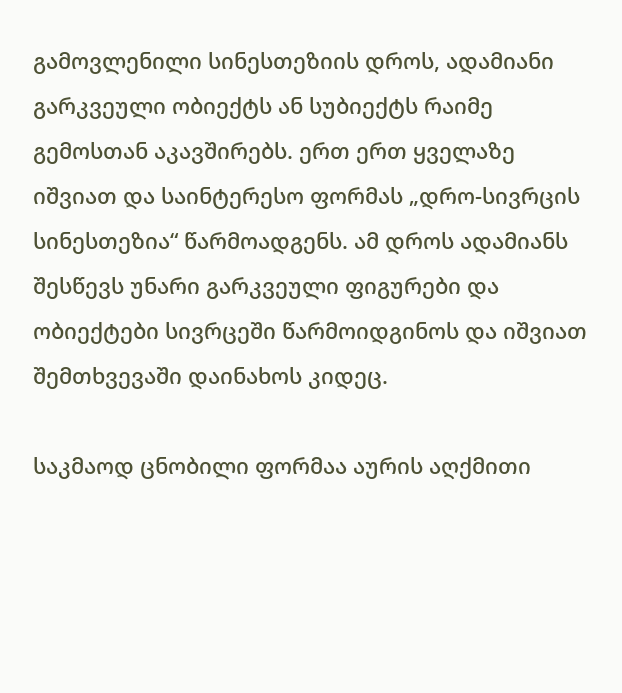გამოვლენილი სინესთეზიის დროს, ადამიანი გარკვეული ობიექტს ან სუბიექტს რაიმე გემოსთან აკავშირებს. ერთ ერთ ყველაზე იშვიათ და საინტერესო ფორმას „დრო-სივრცის სინესთეზია“ წარმოადგენს. ამ დროს ადამიანს შესწევს უნარი გარკვეული ფიგურები და ობიექტები სივრცეში წარმოიდგინოს და იშვიათ შემთხვევაში დაინახოს კიდეც.

საკმაოდ ცნობილი ფორმაა აურის აღქმითი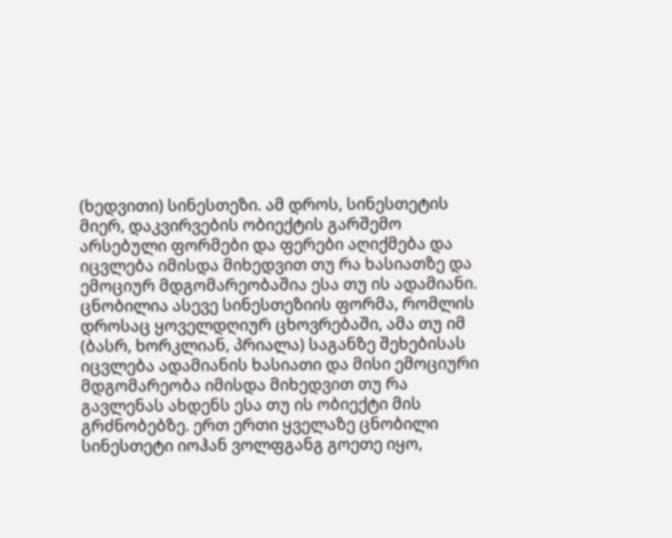(ხედვითი) სინესთეზი. ამ დროს, სინესთეტის მიერ, დაკვირვების ობიექტის გარშემო არსებული ფორმები და ფერები აღიქმება და იცვლება იმისდა მიხედვით თუ რა ხასიათზე და ემოციურ მდგომარეობაშია ესა თუ ის ადამიანი. ცნობილია ასევე სინესთეზიის ფორმა, რომლის დროსაც ყოველდღიურ ცხოვრებაში, ამა თუ იმ (ბასრ, ხორკლიან, პრიალა) საგანზე შეხებისას იცვლება ადამიანის ხასიათი და მისი ემოციური მდგომარეობა იმისდა მიხედვით თუ რა გავლენას ახდენს ესა თუ ის ობიექტი მის გრძნობებზე. ერთ ერთი ყველაზე ცნობილი სინესთეტი იოჰან ვოლფგანგ გოეთე იყო,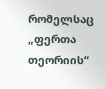რომელსაც „ფერთა თეორიის“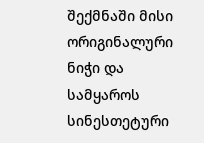შექმნაში მისი ორიგინალური ნიჭი და სამყაროს სინესთეტური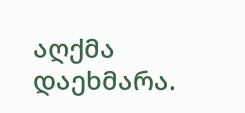აღქმა დაეხმარა.